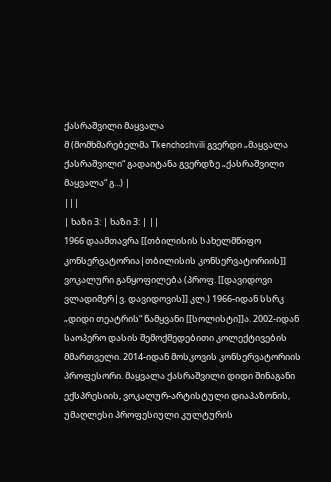ქასრაშვილი მაყვალა
მ (მომხმარებელმა Tkenchoshvili გვერდი „მაყვალა ქასრაშვილი“ გადაიტანა გვერდზე „ქასრაშვილი მაყვალა“ გ...) |
|||
| ხაზი 3: | ხაზი 3: | ||
1966 დაამთავრა [[თბილისის სახელმწიფო კონსერვატორია|თბილისის კონსერვატორიის]] ვოკალური განყოფილება (პროფ. [[დავიდოვი ვლადიმერ|ვ. დავიდოვის]] კლ.) 1966-იდან სსრკ „დიდი თეატრის“ წამყვანი [[სოლისტი]]ა. 2002-იდან საოპერო დასის შემოქმედებითი კოლექტივების მმართველი. 2014-იდან მოსკოვის კონსერვატორიის პროფესორი. მაყვალა ქასრაშვილი დიდი შინაგანი ექსპრესიის, ვოკალურ-არტისტული დიაპაზონის, უმაღლესი პროფესიული კულტურის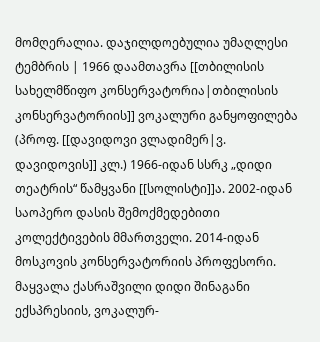მომღერალია. დაჯილდოებულია უმაღლესი ტემბრის | 1966 დაამთავრა [[თბილისის სახელმწიფო კონსერვატორია|თბილისის კონსერვატორიის]] ვოკალური განყოფილება (პროფ. [[დავიდოვი ვლადიმერ|ვ. დავიდოვის]] კლ.) 1966-იდან სსრკ „დიდი თეატრის“ წამყვანი [[სოლისტი]]ა. 2002-იდან საოპერო დასის შემოქმედებითი კოლექტივების მმართველი. 2014-იდან მოსკოვის კონსერვატორიის პროფესორი. მაყვალა ქასრაშვილი დიდი შინაგანი ექსპრესიის, ვოკალურ-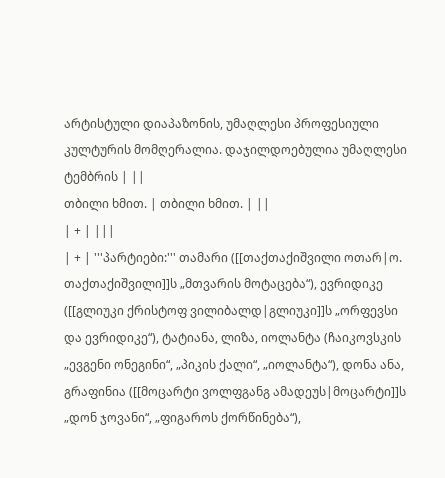არტისტული დიაპაზონის, უმაღლესი პროფესიული კულტურის მომღერალია. დაჯილდოებულია უმაღლესი ტემბრის | ||
თბილი ხმით. | თბილი ხმით. | ||
| + | |||
| + | '''პარტიები:''' თამარი ([[თაქთაქიშვილი ოთარ|ო. თაქთაქიშვილი]]ს „მთვარის მოტაცება“), ევრიდიკე ([[გლიუკი ქრისტოფ ვილიბალდ|გლიუკი]]ს „ორფევსი და ევრიდიკე“), ტატიანა, ლიზა, იოლანტა (ჩაიკოვსკის „ევგენი ონეგინი“, „პიკის ქალი“, „იოლანტა“), დონა ანა, გრაფინია ([[მოცარტი ვოლფგანგ ამადეუს|მოცარტი]]ს „დონ ჯოვანი“, „ფიგაროს ქორწინება“),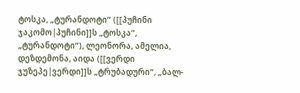ტოსკა, „ტურანდოტი“ ([[პუჩინი ჯაკომო|პუჩინი]]ს „ტოსკა“, „ტურანდოტი“), ლეონორა, ამელია, დეზდემონა, აიდა ([[ვერდი ჯუზეპე|ვერდი]]ს „ტრუბადური“, „ბალ-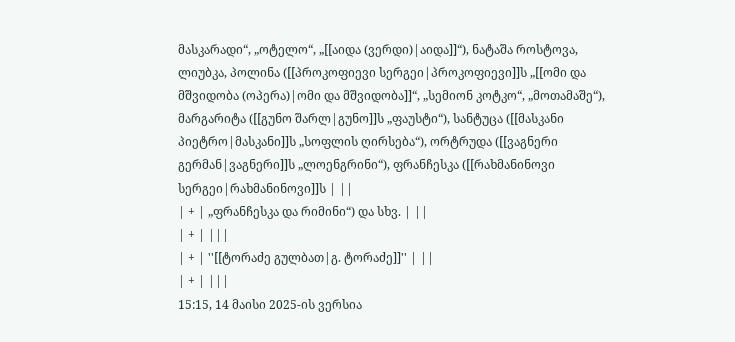მასკარადი“, „ოტელო“, „[[აიდა (ვერდი)|აიდა]]“), ნატაშა როსტოვა, ლიუბკა, პოლინა ([[პროკოფიევი სერგეი|პროკოფიევი]]ს „[[ომი და მშვიდობა (ოპერა)|ომი და მშვიდობა]]“, „სემიონ კოტკო“, „მოთამაშე“), მარგარიტა ([[გუნო შარლ|გუნო]]ს „ფაუსტი“), სანტუცა ([[მასკანი პიეტრო|მასკანი]]ს „სოფლის ღირსება“), ორტრუდა ([[ვაგნერი გერმან|ვაგნერი]]ს „ლოენგრინი“), ფრანჩესკა ([[რახმანინოვი სერგეი|რახმანინოვი]]ს | ||
| + | „ფრანჩესკა და რიმინი“) და სხვ. | ||
| + | |||
| + | ''[[ტორაძე გულბათ|გ. ტორაძე]]'' | ||
| + | |||
15:15, 14 მაისი 2025-ის ვერსია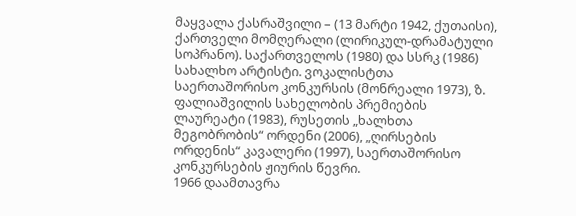მაყვალა ქასრაშვილი – (13 მარტი 1942, ქუთაისი), ქართველი მომღერალი (ლირიკულ-დრამატული სოპრანო). საქართველოს (1980) და სსრკ (1986) სახალხო არტისტი. ვოკალისტთა საერთაშორისო კონკურსის (მონრეალი 1973), ზ. ფალიაშვილის სახელობის პრემიების ლაურეატი (1983), რუსეთის „ხალხთა მეგობრობის“ ორდენი (2006), „ღირსების ორდენის“ კავალერი (1997), საერთაშორისო კონკურსების ჟიურის წევრი.
1966 დაამთავრა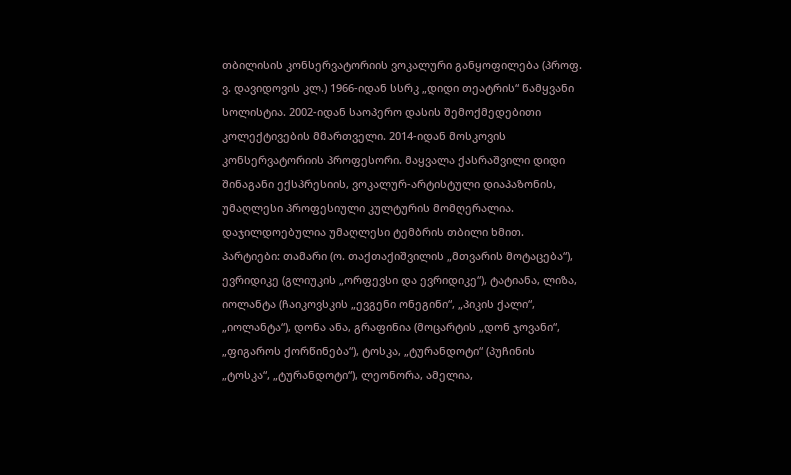თბილისის კონსერვატორიის ვოკალური განყოფილება (პროფ. ვ. დავიდოვის კლ.) 1966-იდან სსრკ „დიდი თეატრის“ წამყვანი სოლისტია. 2002-იდან საოპერო დასის შემოქმედებითი კოლექტივების მმართველი. 2014-იდან მოსკოვის კონსერვატორიის პროფესორი. მაყვალა ქასრაშვილი დიდი შინაგანი ექსპრესიის, ვოკალურ-არტისტული დიაპაზონის, უმაღლესი პროფესიული კულტურის მომღერალია. დაჯილდოებულია უმაღლესი ტემბრის თბილი ხმით.
პარტიები: თამარი (ო. თაქთაქიშვილის „მთვარის მოტაცება“), ევრიდიკე (გლიუკის „ორფევსი და ევრიდიკე“), ტატიანა, ლიზა, იოლანტა (ჩაიკოვსკის „ევგენი ონეგინი“, „პიკის ქალი“, „იოლანტა“), დონა ანა, გრაფინია (მოცარტის „დონ ჯოვანი“, „ფიგაროს ქორწინება“), ტოსკა, „ტურანდოტი“ (პუჩინის „ტოსკა“, „ტურანდოტი“), ლეონორა, ამელია,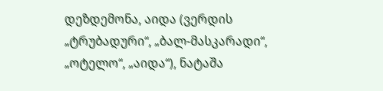დეზდემონა, აიდა (ვერდის „ტრუბადური“, „ბალ-მასკარადი“, „ოტელო“, „აიდა“), ნატაშა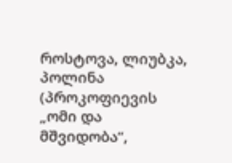როსტოვა, ლიუბკა, პოლინა (პროკოფიევის „ომი და მშვიდობა“,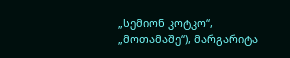„სემიონ კოტკო“, „მოთამაშე“), მარგარიტა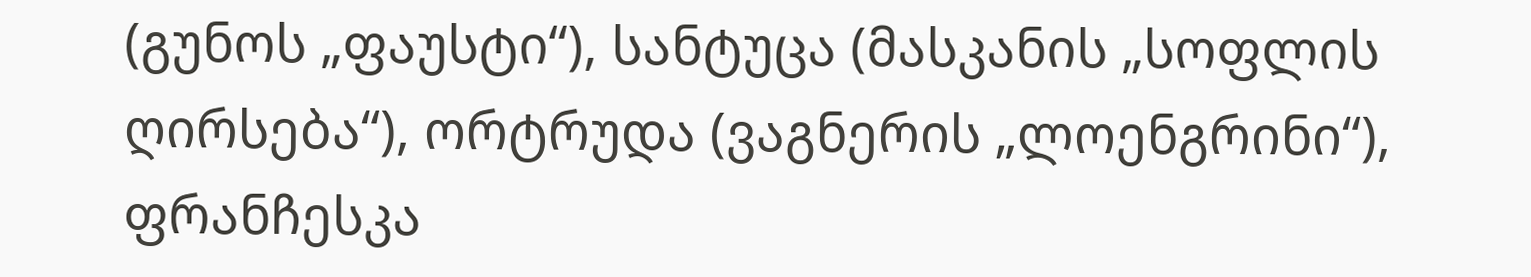(გუნოს „ფაუსტი“), სანტუცა (მასკანის „სოფლის ღირსება“), ორტრუდა (ვაგნერის „ლოენგრინი“), ფრანჩესკა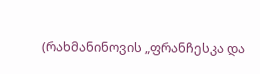(რახმანინოვის „ფრანჩესკა და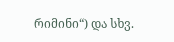რიმინი“) და სხვ.